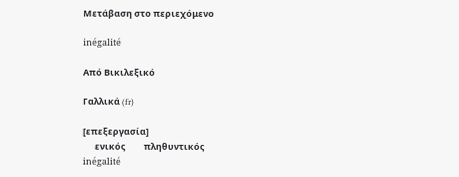Μετάβαση στο περιεχόμενο

inégalité

Από Βικιλεξικό

Γαλλικά (fr)

[επεξεργασία]
      ενικός         πληθυντικός
inégalité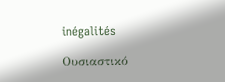inégalités

Ουσιαστικό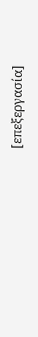[επεξεργασία]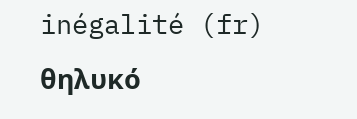inégalité (fr) θηλυκό